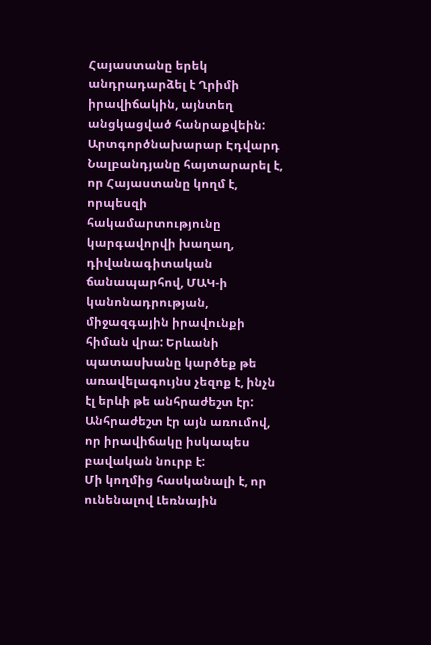Հայաստանը երեկ անդրադարձել է Ղրիմի իրավիճակին, այնտեղ անցկացված հանրաքվեին: Արտգործնախարար Էդվարդ Նալբանդյանը հայտարարել է, որ Հայաստանը կողմ է, որպեսզի հակամարտությունը կարգավորվի խաղաղ, դիվանագիտական ճանապարհով, ՄԱԿ-ի կանոնադրության, միջազգային իրավունքի հիման վրա: Երևանի պատասխանը կարծեք թե առավելագույնս չեզոք է, ինչն էլ երևի թե անհրաժեշտ էր: Անհրաժեշտ էր այն առումով, որ իրավիճակը իսկապես բավական նուրբ է:
Մի կողմից հասկանալի է, որ ունենալով Լեռնային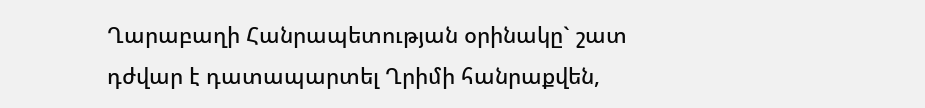Ղարաբաղի Հանրապետության օրինակը` շատ դժվար է դատապարտել Ղրիմի հանրաքվեն,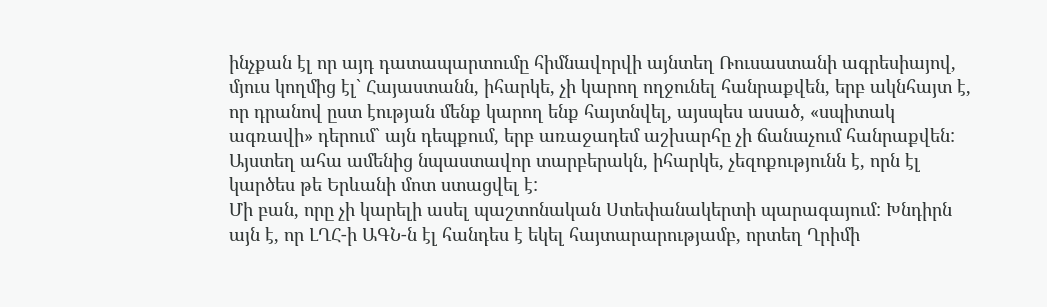ինչքան էլ որ այդ դատապարտումը հիմնավորվի այնտեղ Ռուսաստանի ագրեսիայով, մյուս կողմից էլ` Հայաստանն, իհարկե, չի կարող ողջունել հանրաքվեն, երբ ակնհայտ է, որ դրանով ըստ էության մենք կարող ենք հայտնվել, այսպես ասած, «սպիտակ ագռավի» դերում` այն դեպքում, երբ առաջադեմ աշխարհը չի ճանաչում հանրաքվեն: Այստեղ ահա ամենից նպաստավոր տարբերակն, իհարկե, չեզոքությունն է, որն էլ կարծես թե Երևանի մոտ ստացվել է:
Մի բան, որը չի կարելի ասել պաշտոնական Ստեփանակերտի պարագայում: Խնդիրն այն է, որ ԼՂՀ-ի ԱԳՆ-ն էլ հանդես է եկել հայտարարությամբ, որտեղ Ղրիմի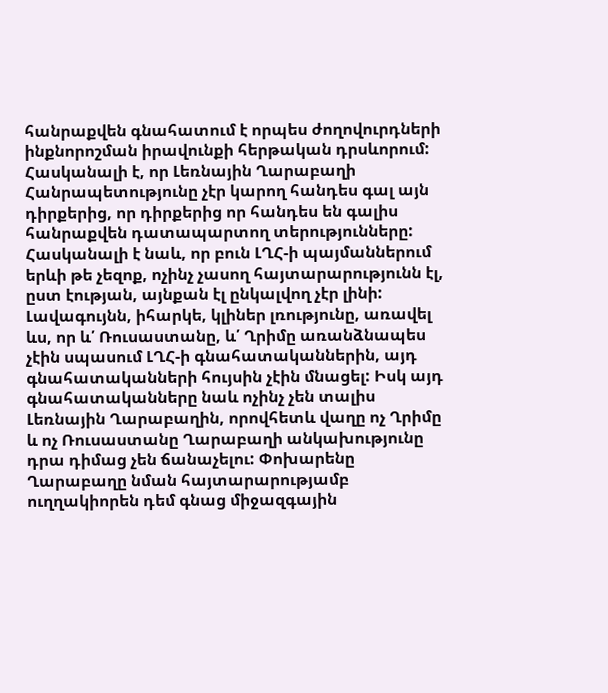հանրաքվեն գնահատում է որպես ժողովուրդների ինքնորոշման իրավունքի հերթական դրսևորում: Հասկանալի է, որ Լեռնային Ղարաբաղի Հանրապետությունը չէր կարող հանդես գալ այն դիրքերից, որ դիրքերից որ հանդես են գալիս հանրաքվեն դատապարտող տերությունները: Հասկանալի է նաև, որ բուն ԼՂՀ-ի պայմաններում երևի թե չեզոք, ոչինչ չասող հայտարարությունն էլ, ըստ էության, այնքան էլ ընկալվող չէր լինի:
Լավագույնն, իհարկե, կլիներ լռությունը, առավել ևս, որ և՛ Ռուսաստանը, և՛ Ղրիմը առանձնապես չէին սպասում ԼՂՀ-ի գնահատականներին, այդ գնահատականների հույսին չէին մնացել: Իսկ այդ գնահատականները նաև ոչինչ չեն տալիս Լեռնային Ղարաբաղին, որովհետև վաղը ոչ Ղրիմը և ոչ Ռուսաստանը Ղարաբաղի անկախությունը դրա դիմաց չեն ճանաչելու: Փոխարենը Ղարաբաղը նման հայտարարությամբ ուղղակիորեն դեմ գնաց միջազգային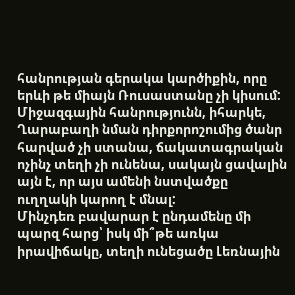հանրության գերակա կարծիքին, որը երևի թե միայն Ռուսաստանը չի կիսում: Միջազգային հանրությունն, իհարկե, Ղարաբաղի նման դիրքորոշումից ծանր հարված չի ստանա, ճակատագրական ոչինչ տեղի չի ունենա, սակայն ցավալին այն է, որ այս ամենի նստվածքը ուղղակի կարող է մնալ:
Մինչդեռ բավարար է ընդամենը մի պարզ հարց՝ իսկ մի՞թե առկա իրավիճակը, տեղի ունեցածը Լեռնային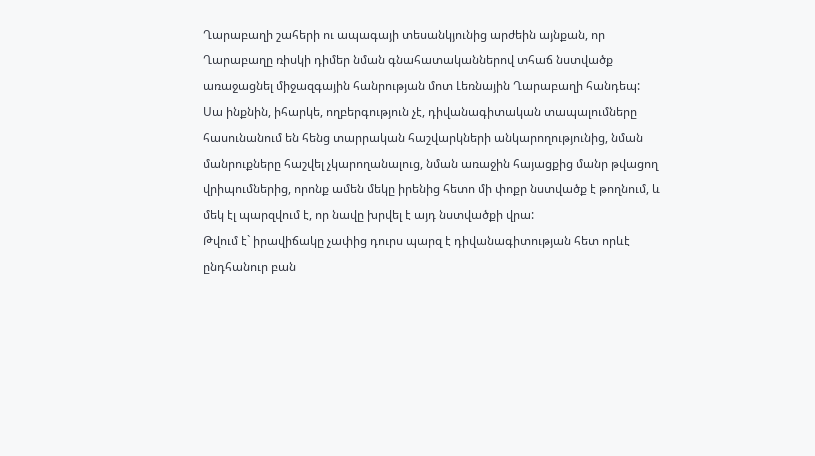Ղարաբաղի շահերի ու ապագայի տեսանկյունից արժեին այնքան, որ Ղարաբաղը ռիսկի դիմեր նման գնահատականներով տհաճ նստվածք առաջացնել միջազգային հանրության մոտ Լեռնային Ղարաբաղի հանդեպ: Սա ինքնին, իհարկե, ողբերգություն չէ, դիվանագիտական տապալումները հասունանում են հենց տարրական հաշվարկների անկարողությունից, նման մանրուքները հաշվել չկարողանալուց, նման առաջին հայացքից մանր թվացող վրիպումներից, որոնք ամեն մեկը իրենից հետո մի փոքր նստվածք է թողնում, և մեկ էլ պարզվում է, որ նավը խրվել է այդ նստվածքի վրա:
Թվում է` իրավիճակը չափից դուրս պարզ է դիվանագիտության հետ որևէ ընդհանուր բան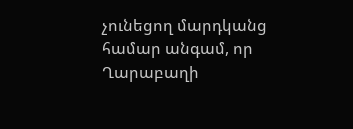չունեցող մարդկանց համար անգամ, որ Ղարաբաղի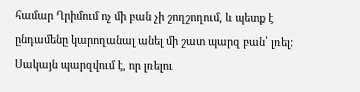համար Ղրիմում ոչ մի բան չի շողշողում, և պետք է ընդամենը կարողանալ անել մի շատ պարզ բան՝ լռել: Սակայն պարզվում է, որ լռելու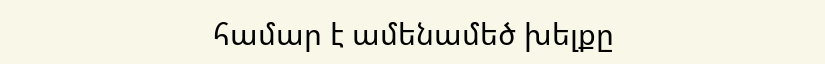համար է ամենամեծ խելքը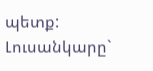պետք:
Լուսանկարը`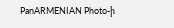PanARMENIAN Photo-ի